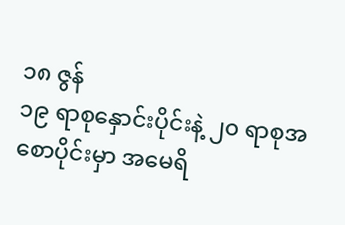၁၈ ဇွန်
၁၉ ရာစုနှောင်းပိုင်းနဲ့ ၂၀ ရာစုအစောပိုင်းမှာ အမေရိ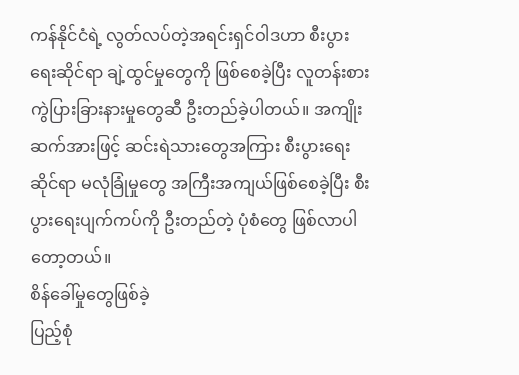ကန်နိုင်ငံရဲ့ လွတ်လပ်တဲ့အရင်းရှင်ဝါဒဟာ စီးပွားရေးဆိုင်ရာ ချဲ့ထွင်မှုတွေကို ဖြစ်စေခဲ့ပြီး လူတန်းစားကွဲပြားခြားနားမှုတွေဆီ ဦးတည်ခဲ့ပါတယ်။ အကျိုးဆက်အားဖြင့် ဆင်းရဲသားတွေအကြား စီးပွားရေးဆိုင်ရာ မလုံခြုံမှုတွေ အကြီးအကျယ်ဖြစ်စေခဲ့ပြီး စီးပွားရေးပျက်ကပ်ကို ဦးတည်တဲ့ ပုံစံတွေ ဖြစ်လာပါတော့တယ်။
စိန်ခေါ်မှုတွေဖြစ်ခဲ့
ပြည့်စုံ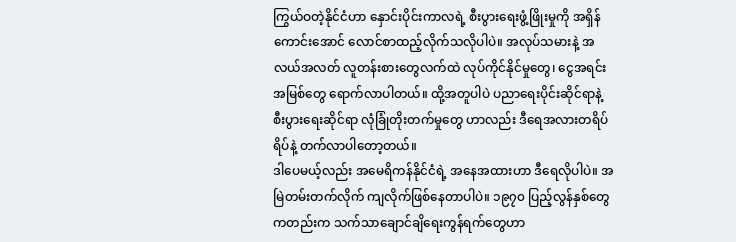ကြွယ်ဝတဲ့နိုင်ငံဟာ နှောင်းပိုင်းကာလရဲ့ စီးပွားရေးဖွံ့ဖြိုးမှုကို အရှိန်ကောင်းအောင် လောင်စာထည့်လိုက်သလိုပါပဲ။ အလုပ်သမားနဲ့ အလယ်အလတ် လူတန်းစားတွေလက်ထဲ လုပ်ကိုင်နိုင်မှုတွေ၊ ငွေအရင်းအမြစ်တွေ ရောက်လာပါတယ်။ ထို့အတူပါပဲ ပညာရေးပိုင်းဆိုင်ရာနဲ့ စီးပွားရေးဆိုင်ရာ လုံခြုံတိုးတက်မှုတွေ ဟာလည်း ဒီရေအလားတရိပ်ရိပ်နဲ့ တက်လာပါတော့တယ်။
ဒါပေမယ့်လည်း အမေရိကန်နိုင်ငံရဲ့ အနေအထားဟာ ဒီရေလိုပါပဲ။ အမြဲတမ်းတက်လိုက် ကျလိုက်ဖြစ်နေတာပါပဲ။ ၁၉၇၀ ပြည့်လွန်နှစ်တွေကတည်းက သက်သာချောင်ချိရေးကွန်ရက်တွေဟာ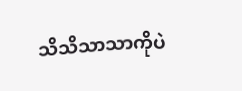သိသိသာသာကိုပဲ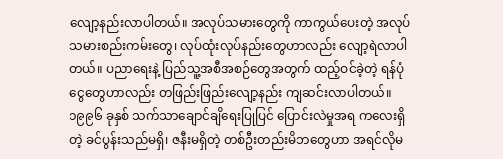လျော့နည်းလာပါတယ်။ အလုပ်သမားတွေကို ကာကွယ်ပေးတဲ့ အလုပ်သမားစည်းကမ်းတွေ၊ လုပ်ထုံးလုပ်နည်းတွေဟာလည်း လျော့ရဲလာပါတယ်။ ပညာရေးနဲ့ ပြည်သူ့အစီအစဉ်တွေအတွက် ထည့်ဝင်ခဲ့တဲ့ ရန်ပုံငွေတွေဟာလည်း တဖြည်းဖြည်းလျော့နည်း ကျဆင်းလာပါတယ်။
၁၉၉၆ ခုနှစ် သက်သာချောင်ချိရေးပြုပြင် ပြောင်းလဲမှုအရ ကလေးရှိတဲ့ ခင်ပွန်းသည်မရှိ၊ ဇနီးမရှိတဲ့ တစ်ဦးတည်းမိဘတွေဟာ အရင်လိုမ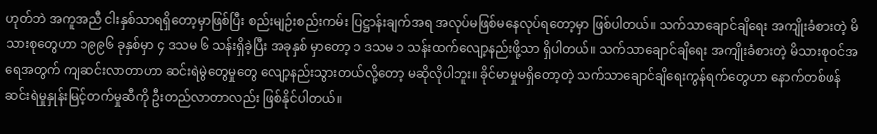ဟုတ်ဘဲ အကူအညီ ငါးနှစ်သာရရှိတော့မှာဖြစ်ပြီး စည်းမျဉ်းစည်းကမ်း ပြဋ္ဌာန်းချက်အရ အလုပ်မဖြစ်မနေလုပ်ရတော့မှာ ဖြစ်ပါတယ်။ သက်သာချောင်ချိရေး အကျိုးခံစားတဲ့ မိသားစုတွေဟာ ၁၉၉၆ ခုနှစ်မှာ ၄ ဒသမ ၆ သန်းရှိခဲ့ပြီး အခုနှစ် မှာတော့ ၁ ဒသမ ၁ သန်းထက်လျော့နည်းဖို့သာ ရှိပါတယ်။ သက်သာချောင်ချိရေး အကျိုးခံစားတဲ့ မိသားစုဝင်အရေအတွက် ကျဆင်းလာတာဟာ ဆင်းရဲမွဲတွေမှုတွေ လျော့နည်းသွားတယ်လို့တော့ မဆိုလိုပါဘူး။ ခိုင်မာမှုမရှိတော့တဲ့ သက်သာချောင်ချိရေးကွန်ရက်တွေဟာ နောက်တစ်ဖန် ဆင်းရဲမှုနှုန်းမြင့်တက်မှုဆီကို ဦးတည်လာတာလည်း ဖြစ်နိုင်ပါတယ်။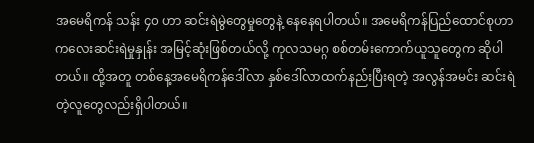အမေရိကန် သန်း ၄၀ ဟာ ဆင်းရဲမွဲတွေမှုတွေနဲ့ နေနေရပါတယ်။ အမေရိကန်ပြည်ထောင်စုဟာ ကလေးဆင်းရဲမှုနှုန်း အမြင့်ဆုံးဖြစ်တယ်လို့ ကုလသမဂ္ဂ စစ်တမ်းကောက်ယူသူတွေက ဆိုပါတယ်။ ထို့အတူ တစ်နေ့အမေရိကန်ဒေါ်လာ နှစ်ဒေါ်လာထက်နည်းပြီးရတဲ့ အလွန်အမင်း ဆင်းရဲတဲ့လူတွေလည်းရှိပါတယ်။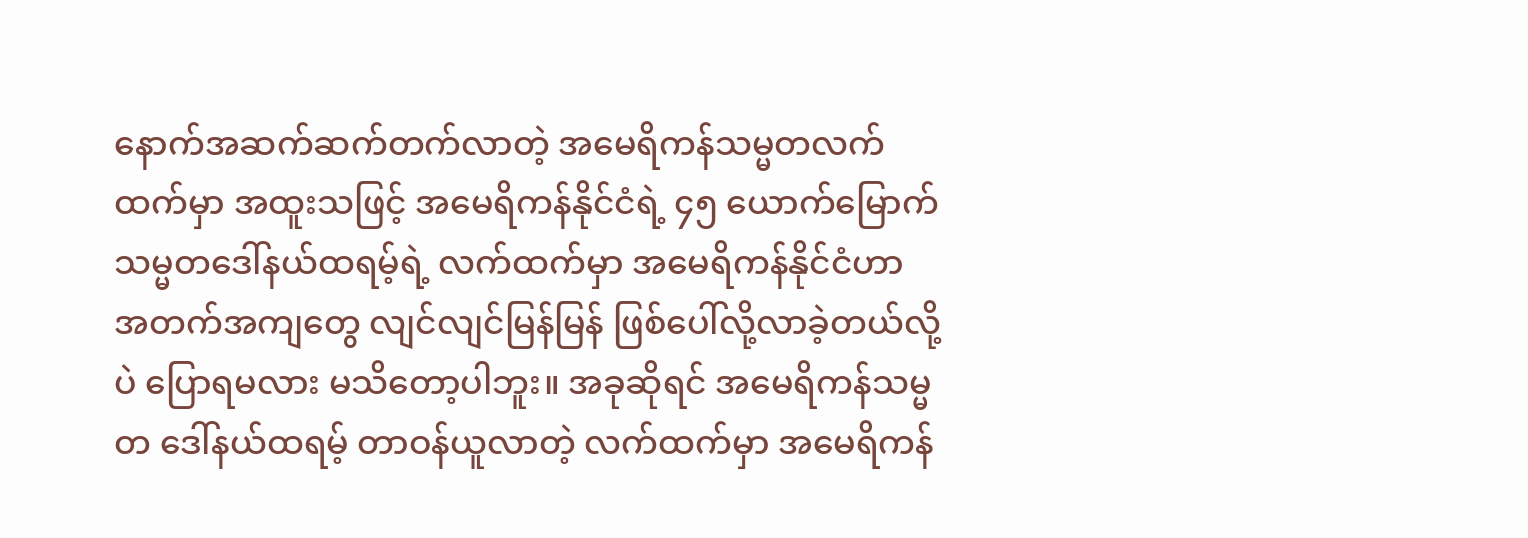နောက်အဆက်ဆက်တက်လာတဲ့ အမေရိကန်သမ္မတလက်ထက်မှာ အထူးသဖြင့် အမေရိကန်နိုင်ငံရဲ့ ၄၅ ယောက်မြောက် သမ္မတဒေါ်နယ်ထရမ့်ရဲ့ လက်ထက်မှာ အမေရိကန်နိုင်ငံဟာ အတက်အကျတွေ လျင်လျင်မြန်မြန် ဖြစ်ပေါ်လို့လာခဲ့တယ်လို့ပဲ ပြောရမလား မသိတော့ပါဘူး။ အခုဆိုရင် အမေရိကန်သမ္မတ ဒေါ်နယ်ထရမ့် တာဝန်ယူလာတဲ့ လက်ထက်မှာ အမေရိကန်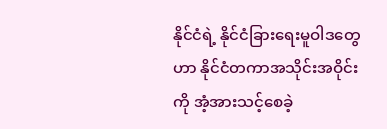နိုင်ငံရဲ့ နိုင်ငံခြားရေးမူဝါဒတွေဟာ နိုင်ငံတကာအသိုင်းအဝိုင်းကို အံ့အားသင့်စေခဲ့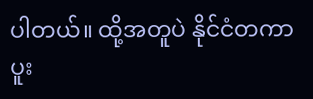ပါတယ်။ ထို့အတူပဲ နိုင်ငံတကာပူး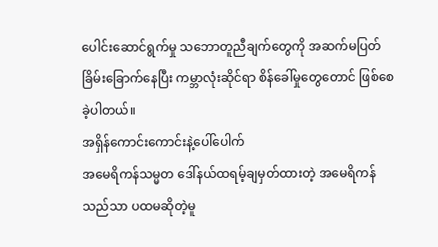ပေါင်းဆောင်ရွက်မှု သဘောတူညီချက်တွေကို အဆက်မပြတ် ခြိမ်းခြောက်နေပြီး ကမ္ဘာလုံးဆိုင်ရာ စိန်ခေါ်မှုတွေတောင် ဖြစ်စေခဲ့ပါတယ်။
အရှိန်ကောင်းကောင်းနဲ့ပေါ်ပေါက်
အမေရိကန်သမ္မတ ဒေါ်နယ်ထရမ့်ချမှတ်ထားတဲ့ အမေရိကန်သည်သာ ပထမဆိုတဲ့မူ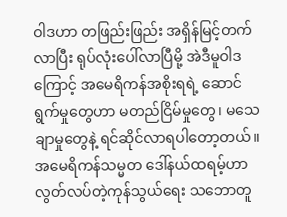ဝါဒဟာ တဖြည်းဖြည်း အရှိန်မြင့်တက်လာပြီး ရုပ်လုံးပေါ်လာပြီမို့ အဲဒီမူဝါဒကြောင့် အမေရိကန်အစိုးရရဲ့ ဆောင်ရွက်မှုတွေဟာ မတည်ငြိမ်မှုတွေ၊ မသေချာမှုတွေနဲ့ ရင်ဆိုင်လာရပါတော့တယ်။ အမေရိကန်သမ္မတ ဒေါ်နယ်ထရမ့်ဟာ လွတ်လပ်တဲ့ကုန်သွယ်ရေး သဘောတူ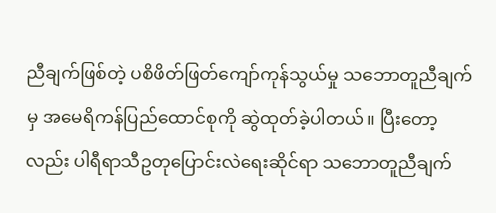ညီချက်ဖြစ်တဲ့ ပစိဖိတ်ဖြတ်ကျော်ကုန်သွယ်မှု သဘောတူညီချက်မှ အမေရိကန်ပြည်ထောင်စုကို ဆွဲထုတ်ခဲ့ပါတယ်။ ပြီးတော့လည်း ပါရီရာသီဥတုပြောင်းလဲရေးဆိုင်ရာ သဘောတူညီချက်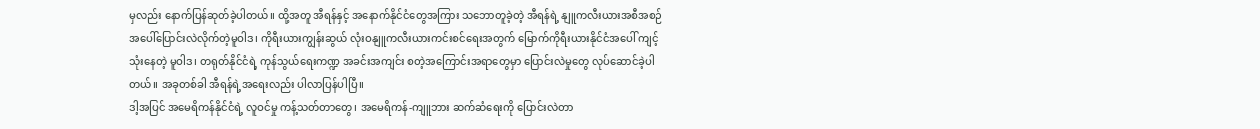မှလည်း နောက်ပြန်ဆုတ်ခဲ့ပါတယ်။ ထို့အတူ အီရန်နှင့် အနောက်နိုင်ငံတွေအကြား သဘောတူခဲ့တဲ့ အီရန်ရဲ့ နျူကလီးယားအစီအစဉ် အပေါ်ပြောင်းလဲလိုက်တဲ့မူဝါဒ၊ ကိုရီးယားကျွန်းဆွယ် လုံးဝနျူကလီးယားကင်းစင်ရေးအတွက် မြောက်ကိုရီးယားနိုင်ငံအပေါ် ကျင့်သုံးနေတဲ့ မူဝါဒ၊ တရုတ်နိုင်ငံရဲ့ ကုန်သွယ်ရေးကဏ္ဍ အခင်းအကျင်း စတဲ့အကြောင်းအရာတွေမှာ ပြောင်းလဲမှုတွေ လုပ်ဆောင်ခဲ့ပါတယ်။ အခုတစ်ခါ အီရန်ရဲ့အရေးလည်း ပါလာပြန်ပါပြီ။
ဒါ့အပြင် အမေရိကန်နိုင်ငံရဲ့ လူဝင်မှု ကန့်သတ်တာတွေ၊ အမေရိကန်-ကျူဘား ဆက်ဆံရေးကို ပြောင်းလဲတာ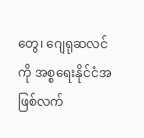တွေ၊ ဂျေရုဆလင်ကို အစ္စရေးနိုင်ငံအဖြစ်လက်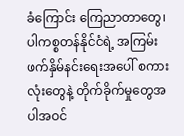ခံကြောင်း ကြေညာတာတွေ၊ ပါကစ္စတန်နိုင်ငံရဲ့ အကြမ်းဖက်နှိမ်နင်းရေးအပေါ် စကားလုံးတွေနဲ့ တိုက်ခိုက်မှုတွေအပါအဝင်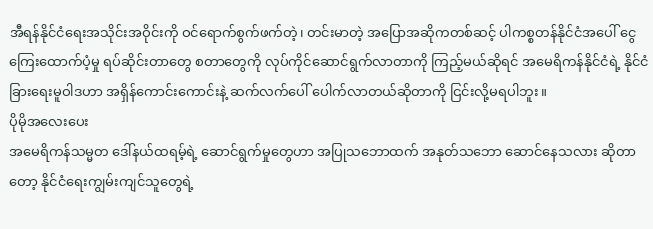အီရန်နိုင်ငံရေးအသိုင်းအဝိုင်းကို ဝင်ရောက်စွက်ဖက်တဲ့၊ တင်းမာတဲ့ အပြောအဆိုကတစ်ဆင့် ပါကစ္စတန်နိုင်ငံအပေါ် ငွေကြေးထောက်ပံ့မှု ရပ်ဆိုင်းတာတွေ စတာတွေကို လုပ်ကိုင်ဆောင်ရွက်လာတာကို ကြည့်မယ်ဆိုရင် အမေရိကန်နိုင်ငံရဲ့ နိုင်ငံခြားရေးမူဝါဒဟာ အရှိန်ကောင်းကောင်းနဲ့ ဆက်လက်ပေါ် ပေါက်လာတယ်ဆိုတာကို ငြင်းလို့မရပါဘူး။
ပိုမိုအလေးပေး
အမေရိကန်သမ္မတ ဒေါ်နယ်ထရမ့်ရဲ့ ဆောင်ရွက်မှုတွေဟာ အပြုသဘောထက် အနုတ်သဘော ဆောင်နေသလား ဆိုတာတော့ နိုင်ငံရေးကျွမ်းကျင်သူတွေရဲ့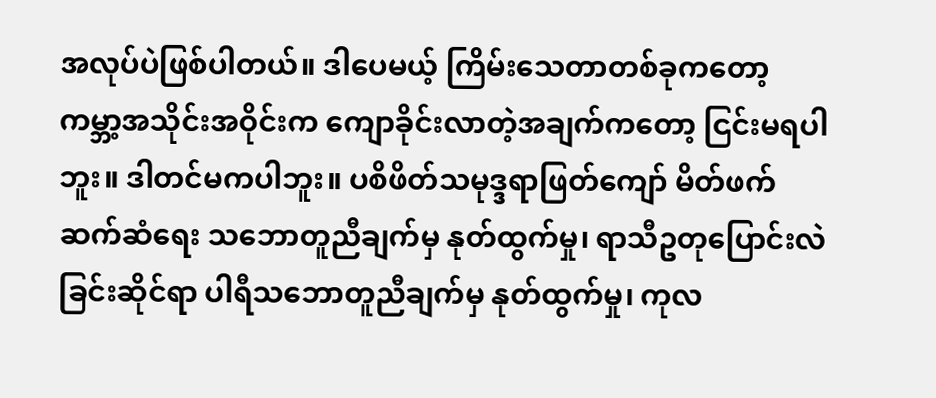အလုပ်ပဲဖြစ်ပါတယ်။ ဒါပေမယ့် ကြိမ်းသေတာတစ်ခုကတော့ ကမ္ဘာ့အသိုင်းအဝိုင်းက ကျောခိုင်းလာတဲ့အချက်ကတော့ ငြင်းမရပါဘူး။ ဒါတင်မကပါဘူး။ ပစိဖိတ်သမုဒ္ဒရာဖြတ်ကျော် မိတ်ဖက်ဆက်ဆံရေး သဘောတူညီချက်မှ နုတ်ထွက်မှု၊ ရာသီဥတုပြောင်းလဲခြင်းဆိုင်ရာ ပါရီသဘောတူညီချက်မှ နုတ်ထွက်မှု၊ ကုလ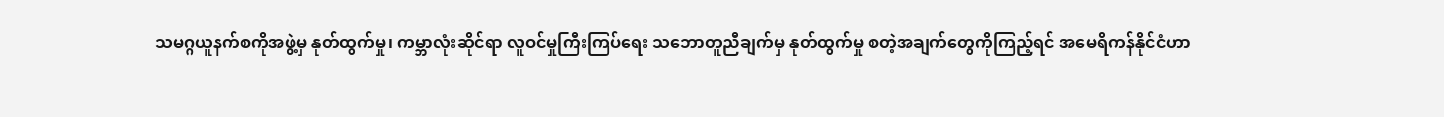သမဂ္ဂယူနက်စကိုအဖွဲ့မှ နုတ်ထွက်မှု၊ ကမ္ဘာလုံးဆိုင်ရာ လူဝင်မှုကြီးကြပ်ရေး သဘောတူညီချက်မှ နုတ်ထွက်မှု စတဲ့အချက်တွေကိုကြည့်ရင် အမေရိကန်နိုင်ငံဟာ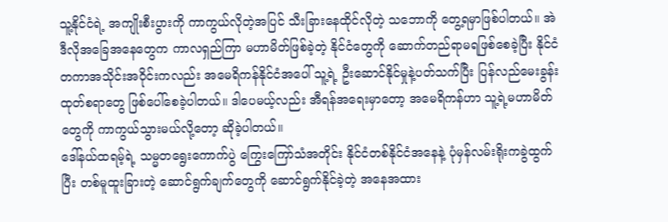သူ့နိုင်ငံရဲ့ အကျိုးစီးပွားကို ကာကွယ်လိုတဲ့အပြင် သီးခြားနေထိုင်လိုတဲ့ သဘောကို တွေ့ရမှာဖြစ်ပါတယ်။ အဲဒီလိုအခြေအနေတွေက ကာလရှည်ကြာ မဟာမိတ်ဖြစ်ခဲ့တဲ့ နိုင်ငံတွေကို ဆောက်တည်ရာမရဖြစ်စေခဲ့ပြီး နိုင်ငံတကာအသိုင်းအဝိုင်းကလည်း အမေရိကန်နိုင်ငံအပေါ် သူ့ရဲ့ ဦးဆောင်နိုင်မှုနဲ့ပတ်သက်ပြီး ပြန်လည်မေးခွန်းထုတ်စရာတွေ ဖြစ်ပေါ်စေခဲ့ပါတယ်။ ဒါပေမယ့်လည်း အီရန်အရေးမှာတော့ အမေရိကန်ဟာ သူ့ရဲ့မဟာမိတ်တွေကို ကာကွယ်သွားမယ်လို့တော့ ဆိုခဲ့ပါတယ်။
ဒေါ်နယ်ထရမ့်ရဲ့ သမ္မတရွေးကောက်ပွဲ ကြွေးကြော်သံအတိုင်း နိုင်ငံတစ်နိုင်ငံအနေနဲ့ ပုံမှန်လမ်းရိုးကခွဲထွက်ပြီး တစ်မူထူးခြားတဲ့ ဆောင်ရွက်ချက်တွေကို ဆောင်ရွက်နိုင်ခဲ့တဲ့ အနေအထား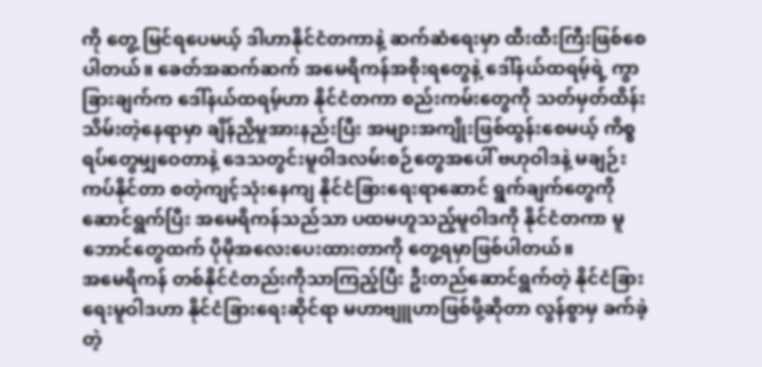ကို တွေ့ မြင်ရပေမယ့် ဒါဟာနိုင်ငံတကာနဲ့ ဆက်ဆံရေးမှာ ထီးထီးကြီးဖြစ်စေပါတယ်။ ခေတ်အဆက်ဆက် အမေရိကန်အစိုးရတွေနဲ့ ဒေါ်နယ်ထရမ့်ရဲ့ ကွာခြားချက်က ဒေါ်နယ်ထရမ့်ဟာ နိုင်ငံတကာ စည်းကမ်းတွေကို သတ်မှတ်ထိန်းသိမ်းတဲ့နေရာမှာ ချိန်ညှိမှုအားနည်းပြီး အများအကျိုးဖြစ်ထွန်းစေမယ့် ကိစ္စရပ်တွေမျှဝေတာနဲ့ ဒေသတွင်းမူဝါဒလမ်းစဉ်တွေအပေါ် ဗဟုဝါဒနဲ့ မချဉ်းကပ်နိုင်တာ စတဲ့ကျင့်သုံးနေကျ နိုင်ငံခြားရေးရာဆောင် ရွက်ချက်တွေကိုဆောင်ရွက်ပြီး အမေရိကန်သည်သာ ပထမဟူသည့်မူဝါဒကို နိုင်ငံတကာ မူဘောင်တွေထက် ပိုမိုအလေးပေးထားတာကို တွေ့ရမှာဖြစ်ပါတယ်။
အမေရိကန် တစ်နိုင်ငံတည်းကိုသာကြည့်ပြီး ဦးတည်ဆောင်ရွက်တဲ့ နိုင်ငံခြားရေးမူဝါဒဟာ နိုင်ငံခြားရေးဆိုင်ရာ မဟာဗျူဟာဖြစ်ဖို့ဆိုတာ လွန်စွာမှ ခက်ခဲ့တဲ့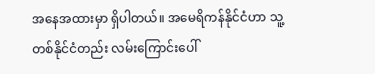အနေအထားမှာ ရှိပါတယ်။ အမေရိကန်နိုင်ငံဟာ သူ့တစ်နိုင်ငံတည်း လမ်းကြောင်းပေါ်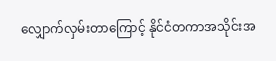လျှောက်လှမ်းတာကြောင့် နိုင်ငံတကာအသိုင်းအ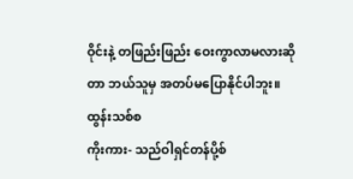ဝိုင်းနဲ့ တဖြည်းဖြည်း ဝေးကွာလာမလားဆိုတာ ဘယ်သူမှ အတပ်မပြောနိုင်ပါဘူး။
ထွန်းသစ်စ
ကိုးကား- သည်ဝါရှင်တန်ပို့စ်